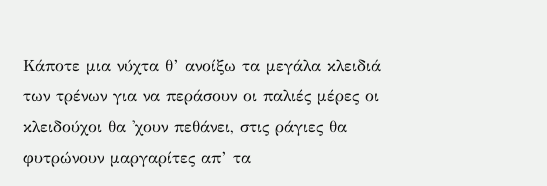Κάποτε μια νύχτα θ’ ανοίξω τα μεγάλα κλειδιά των τρένων για να περάσουν οι παλιές μέρες οι κλειδούχοι θα 'χουν πεθάνει, στις ράγιες θα φυτρώνουν μαργαρίτες απ’ τα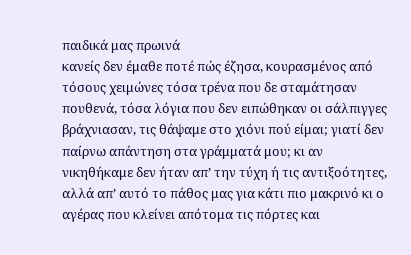παιδικά μας πρωινά
κανείς δεν έμαθε ποτέ πώς έζησα, κουρασμένος από τόσους χειμώνες τόσα τρένα που δε σταμάτησαν πουθενά, τόσα λόγια που δεν ειπώθηκαν οι σάλπιγγες βράχνιασαν, τις θάψαμε στο χιόνι πού είμαι; γιατί δεν παίρνω απάντηση στα γράμματά μου; κι αν νικηθήκαμε δεν ήταν απ’ την τύχη ή τις αντιξοότητες, αλλά απ’ αυτό το πάθος μας για κάτι πιο μακρινό κι ο αγέρας που κλείνει απότομα τις πόρτες και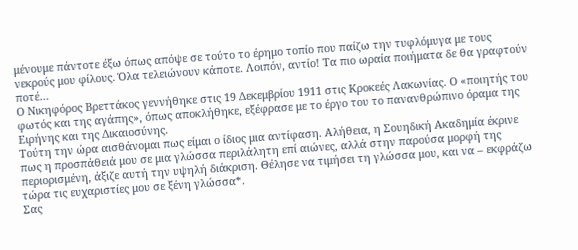μένουμε πάντοτε έξω όπως απόψε σε τούτο το έρημο τοπίο που παίζω την τυφλόμυγα με τους νεκρούς μου φίλους. Όλα τελειώνουν κάποτε. Λοιπόν, αντίο! Τα πιο ωραία ποιήματα δε θα γραφτούν ποτέ…
Ο Νικηφόρος Βρεττάκος γεννήθηκε στις 19 Δεκεμβρίου 1911 στις Κροκεές Λακωνίας. Ο «ποιητής του φωτός και της αγάπης», όπως αποκλήθηκε, εξέφρασε με το έργο του το πανανθρώπινο όραμα της Ειρήνης και της Δικαιοσύνης.
Τούτη την ώρα αισθάνομαι πως είμαι ο ίδιος μια αντίφαση. Αλήθεια, η Σουηδική Ακαδημία έκρινε πως η προσπάθειά μου σε μια γλώσσα περιλάλητη επί αιώνες, αλλά στην παρούσα μορφή της περιορισμένη, άξιζε αυτή την υψηλή διάκριση. Θέλησε να τιμήσει τη γλώσσα μου, και να – εκφράζω τώρα τις ευχαριστίες μου σε ξένη γλώσσα*.
Σας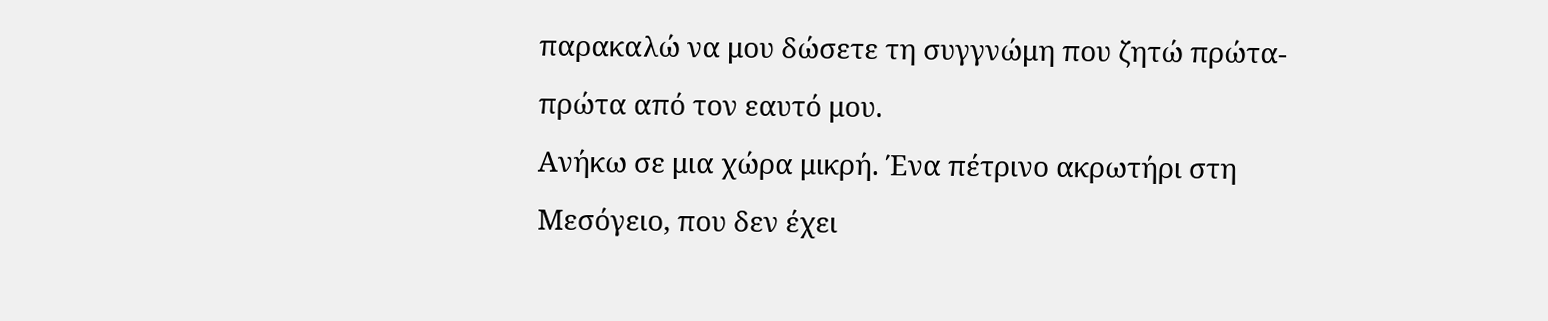παρακαλώ να μου δώσετε τη συγγνώμη που ζητώ πρώτα- πρώτα από τον εαυτό μου.
Ανήκω σε μια χώρα μικρή. Ένα πέτρινο ακρωτήρι στη Μεσόγειο, που δεν έχει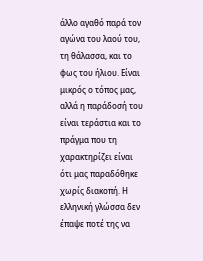άλλο αγαθό παρά τον αγώνα του λαού του, τη θάλασσα, και το φως του ήλιου. Είναι μικρός ο τόπος μας, αλλά η παράδοσή του είναι τεράστια και το πράγμα που τη χαρακτηρίζει είναι ότι μας παραδόθηκε χωρίς διακοπή. Η ελληνική γλώσσα δεν έπαψε ποτέ της να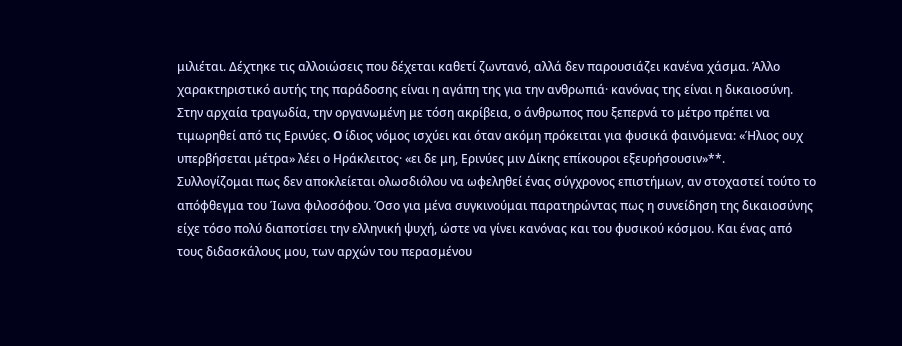μιλιέται. Δέχτηκε τις αλλοιώσεις που δέχεται καθετί ζωντανό, αλλά δεν παρουσιάζει κανένα χάσμα. Άλλο χαρακτηριστικό αυτής της παράδοσης είναι η αγάπη της για την ανθρωπιά· κανόνας της είναι η δικαιοσύνη. Στην αρχαία τραγωδία, την οργανωμένη με τόση ακρίβεια, ο άνθρωπος που ξεπερνά το μέτρο πρέπει να τιμωρηθεί από τις Ερινύες. O ίδιος νόμος ισχύει και όταν ακόμη πρόκειται για φυσικά φαινόμενα: «Ήλιος ουχ υπερβήσεται μέτρα» λέει ο Ηράκλειτος· «ει δε μη, Ερινύες μιν Δίκης επίκουροι εξευρήσουσιν»**.
Συλλογίζομαι πως δεν αποκλείεται ολωσδιόλου να ωφεληθεί ένας σύγχρονος επιστήμων, αν στοχαστεί τούτο το απόφθεγμα του Ίωνα φιλοσόφου. Όσο για μένα συγκινούμαι παρατηρώντας πως η συνείδηση της δικαιοσύνης είχε τόσο πολύ διαποτίσει την ελληνική ψυχή, ώστε να γίνει κανόνας και του φυσικού κόσμου. Και ένας από τους διδασκάλους μου, των αρχών του περασμένου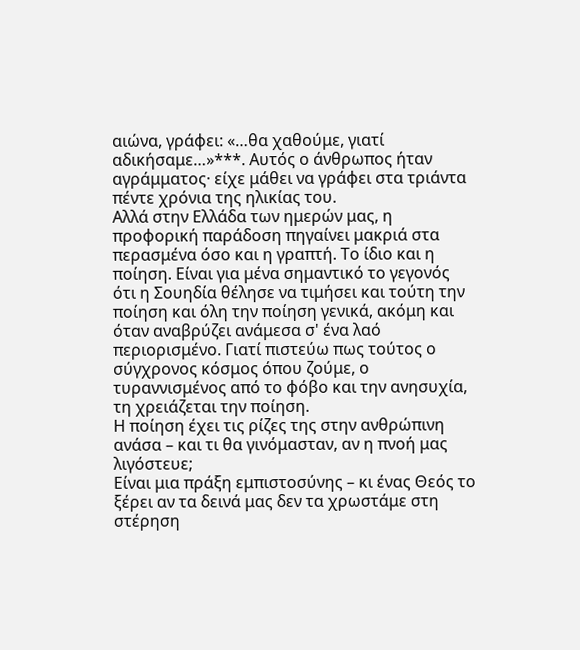αιώνα, γράφει: «…θα χαθούμε, γιατί αδικήσαμε…»***. Αυτός ο άνθρωπος ήταν αγράμματος· είχε μάθει να γράφει στα τριάντα πέντε χρόνια της ηλικίας του.
Αλλά στην Ελλάδα των ημερών μας, η προφορική παράδοση πηγαίνει μακριά στα περασμένα όσο και η γραπτή. Το ίδιο και η ποίηση. Είναι για μένα σημαντικό το γεγονός ότι η Σουηδία θέλησε να τιμήσει και τούτη την ποίηση και όλη την ποίηση γενικά, ακόμη και όταν αναβρύζει ανάμεσα σ' ένα λαό περιορισμένο. Γιατί πιστεύω πως τούτος ο σύγχρονος κόσμος όπου ζούμε, ο τυραννισμένος από το φόβο και την ανησυχία, τη χρειάζεται την ποίηση.
Η ποίηση έχει τις ρίζες της στην ανθρώπινη ανάσα – και τι θα γινόμασταν, αν η πνοή μας λιγόστευε;
Είναι μια πράξη εμπιστοσύνης – κι ένας Θεός το ξέρει αν τα δεινά μας δεν τα χρωστάμε στη στέρηση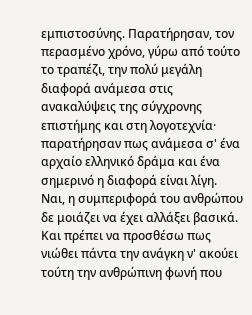εμπιστοσύνης. Παρατήρησαν, τον περασμένο χρόνο, γύρω από τούτο το τραπέζι, την πολύ μεγάλη διαφορά ανάμεσα στις ανακαλύψεις της σύγχρονης επιστήμης και στη λογοτεχνία· παρατήρησαν πως ανάμεσα σ' ένα αρχαίο ελληνικό δράμα και ένα σημερινό η διαφορά είναι λίγη.
Ναι, η συμπεριφορά του ανθρώπου δε μοιάζει να έχει αλλάξει βασικά. Και πρέπει να προσθέσω πως νιώθει πάντα την ανάγκη ν' ακούει τούτη την ανθρώπινη φωνή που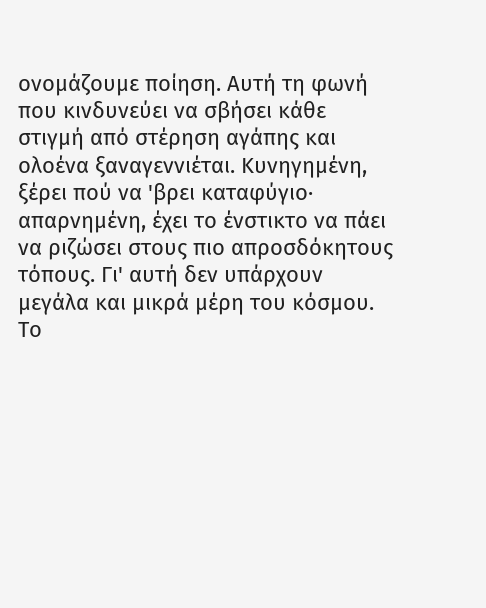ονομάζουμε ποίηση. Αυτή τη φωνή που κινδυνεύει να σβήσει κάθε στιγμή από στέρηση αγάπης και ολοένα ξαναγεννιέται. Κυνηγημένη, ξέρει πού να 'βρει καταφύγιο· απαρνημένη, έχει το ένστικτο να πάει να ριζώσει στους πιο απροσδόκητους τόπους. Γι' αυτή δεν υπάρχουν μεγάλα και μικρά μέρη του κόσμου. Το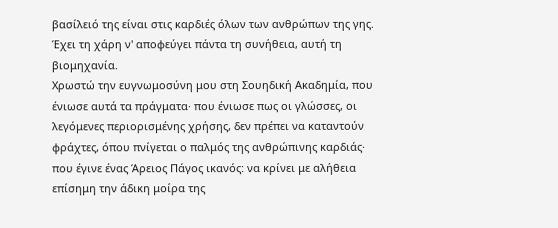βασίλειό της είναι στις καρδιές όλων των ανθρώπων της γης. Έχει τη χάρη ν' αποφεύγει πάντα τη συνήθεια, αυτή τη βιομηχανία.
Χρωστώ την ευγνωμοσύνη μου στη Σουηδική Ακαδημία, που ένιωσε αυτά τα πράγματα· που ένιωσε πως οι γλώσσες, οι λεγόμενες περιορισμένης χρήσης, δεν πρέπει να καταντούν φράχτες, όπου πνίγεται ο παλμός της ανθρώπινης καρδιάς· που έγινε ένας Άρειος Πάγος ικανός: να κρίνει με αλήθεια επίσημη την άδικη μοίρα της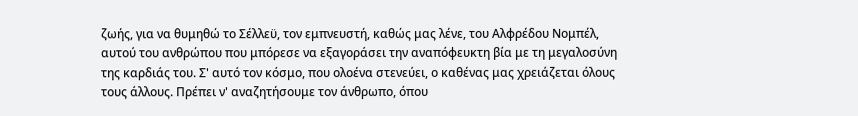ζωής, για να θυμηθώ το Σέλλεϋ, τον εμπνευστή, καθώς μας λένε, του Αλφρέδου Νομπέλ, αυτού του ανθρώπου που μπόρεσε να εξαγοράσει την αναπόφευκτη βία με τη μεγαλοσύνη της καρδιάς του. Σ' αυτό τον κόσμο, που ολοένα στενεύει, ο καθένας μας χρειάζεται όλους τους άλλους. Πρέπει ν' αναζητήσουμε τον άνθρωπο, όπου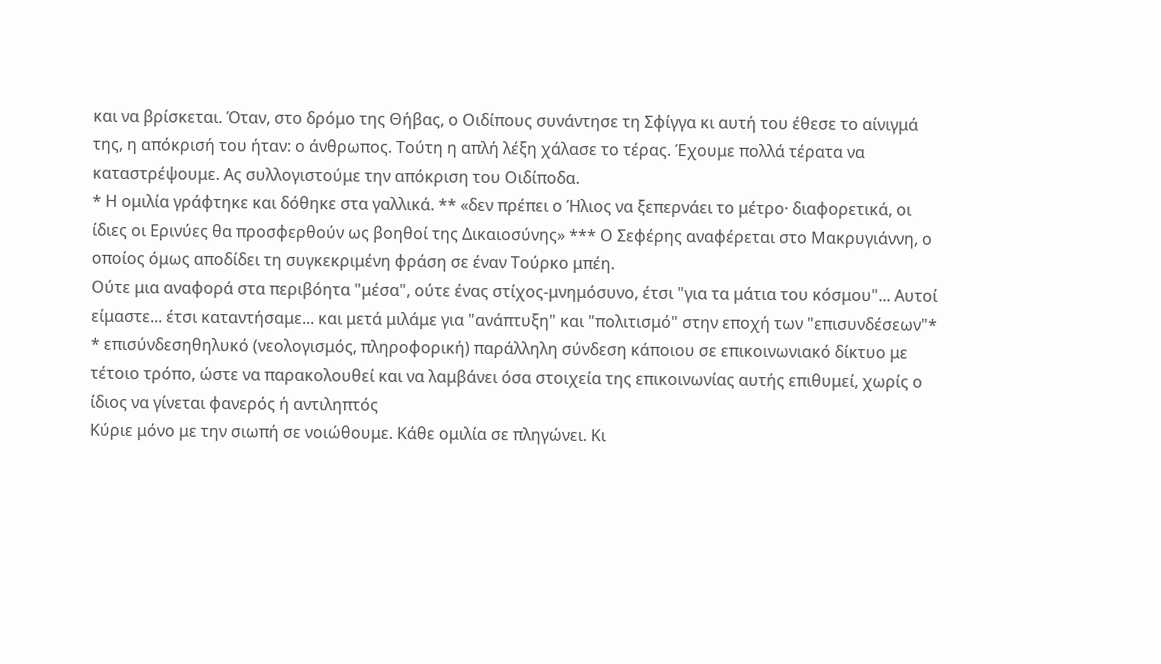και να βρίσκεται. Όταν, στο δρόμο της Θήβας, ο Oιδίπους συνάντησε τη Σφίγγα κι αυτή του έθεσε το αίνιγμά της, η απόκρισή του ήταν: ο άνθρωπος. Τούτη η απλή λέξη χάλασε το τέρας. Έχουμε πολλά τέρατα να καταστρέψουμε. Ας συλλογιστούμε την απόκριση του Oιδίποδα.
* Η ομιλία γράφτηκε και δόθηκε στα γαλλικά. ** «δεν πρέπει ο Ήλιος να ξεπερνάει το μέτρο· διαφορετικά, οι ίδιες οι Ερινύες θα προσφερθούν ως βοηθοί της Δικαιοσύνης» *** Ο Σεφέρης αναφέρεται στο Μακρυγιάννη, ο οποίος όμως αποδίδει τη συγκεκριμένη φράση σε έναν Τούρκο μπέη.
Ούτε μια αναφορά στα περιβόητα "μέσα", ούτε ένας στίχος-μνημόσυνο, έτσι "για τα μάτια του κόσμου"... Αυτοί είμαστε... έτσι καταντήσαμε... και μετά μιλάμε για "ανάπτυξη" και "πολιτισμό" στην εποχή των "επισυνδέσεων"*
* επισύνδεσηθηλυκό (νεολογισμός, πληροφορική) παράλληλη σύνδεση κάποιου σε επικοινωνιακό δίκτυο με τέτοιο τρόπο, ώστε να παρακολουθεί και να λαμβάνει όσα στοιχεία της επικοινωνίας αυτής επιθυμεί, χωρίς ο ίδιος να γίνεται φανερός ή αντιληπτός
Κύριε μόνο με την σιωπή σε νοιώθουμε. Κάθε ομιλία σε πληγώνει. Κι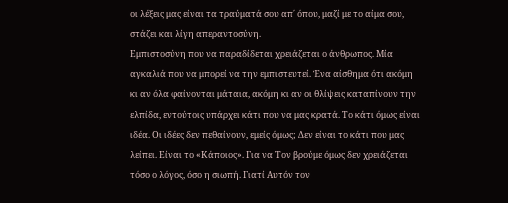οι λέξεις μας είναι τα τραύματά σου απ΄ όπου, μαζί με το αίμα σου, στάζει και λίγη απεραντοσύνη.
Εμπιστοσύνη που να παραδίδεται χρειάζεται ο άνθρωπος. Μία αγκαλιά που να μπορεί να την εμπιστευτεί. Ένα αίσθημα ότι ακόμη κι αν όλα φαίνονται μάταια, ακόμη κι αν οι θλίψεις καταπίνουν την ελπίδα, εντούτοις υπάρχει κάτι που να μας κρατά. Το κάτι όμως είναι ιδέα. Οι ιδέες δεν πεθαίνουν, εμείς όμως; Δεν είναι το κάτι που μας λείπει. Είναι το «Κάποιος». Για να Τον βρούμε όμως δεν χρειάζεται τόσο ο λόγος, όσο η σιωπή. Γιατί Αυτόν τον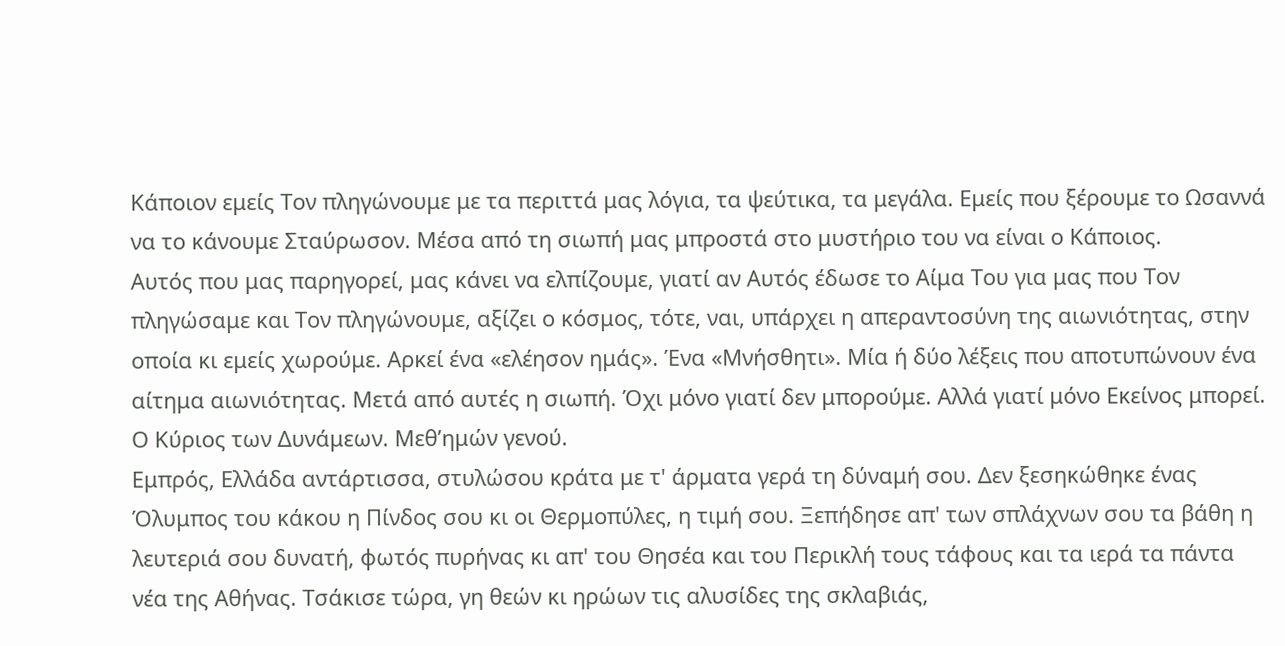Κάποιον εμείς Τον πληγώνουμε με τα περιττά μας λόγια, τα ψεύτικα, τα μεγάλα. Εμείς που ξέρουμε το Ωσαννά να το κάνουμε Σταύρωσον. Μέσα από τη σιωπή μας μπροστά στο μυστήριο του να είναι ο Κάποιος.
Αυτός που μας παρηγορεί, μας κάνει να ελπίζουμε, γιατί αν Αυτός έδωσε το Αίμα Του για μας που Τον πληγώσαμε και Τον πληγώνουμε, αξίζει ο κόσμος, τότε, ναι, υπάρχει η απεραντοσύνη της αιωνιότητας, στην οποία κι εμείς χωρούμε. Αρκεί ένα «ελέησον ημάς». Ένα «Μνήσθητι». Μία ή δύο λέξεις που αποτυπώνουν ένα αίτημα αιωνιότητας. Μετά από αυτές η σιωπή. Όχι μόνο γιατί δεν μπορούμε. Αλλά γιατί μόνο Εκείνος μπορεί. Ο Κύριος των Δυνάμεων. Μεθ’ημών γενού.
Εμπρός, Ελλάδα αντάρτισσα, στυλώσου κράτα με τ' άρματα γερά τη δύναμή σου. Δεν ξεσηκώθηκε ένας Όλυμπος του κάκου η Πίνδος σου κι οι Θερμοπύλες, η τιμή σου. Ξεπήδησε απ' των σπλάχνων σου τα βάθη η λευτεριά σου δυνατή, φωτός πυρήνας κι απ' του Θησέα και του Περικλή τους τάφους και τα ιερά τα πάντα νέα της Αθήνας. Τσάκισε τώρα, γη θεών κι ηρώων τις αλυσίδες της σκλαβιάς,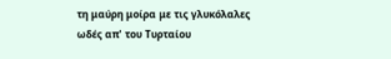τη μαύρη μοίρα με τις γλυκόλαλες ωδές απ' του Τυρταίου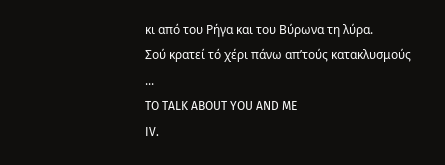κι από του Ρήγα και του Βύρωνα τη λύρα.
Σού κρατεί τό χέρι πάνω απ’τούς κατακλυσμούς ...
TO TALK ABOUT YOU AND ME
IV.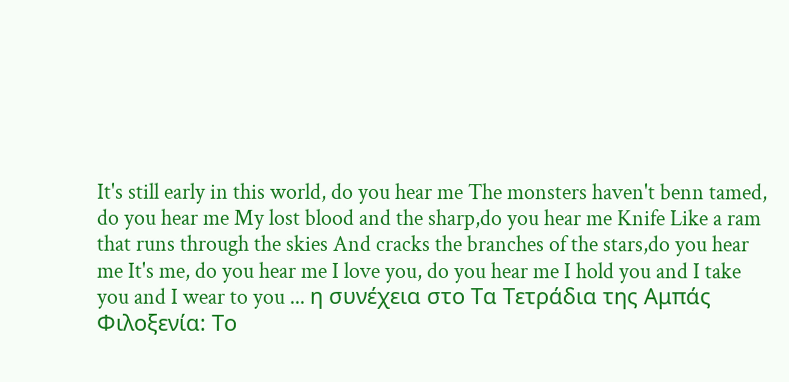It's still early in this world, do you hear me The monsters haven't benn tamed, do you hear me My lost blood and the sharp,do you hear me Knife Like a ram that runs through the skies And cracks the branches of the stars,do you hear me It's me, do you hear me I love you, do you hear me I hold you and I take you and I wear to you ... η συνέχεια στο Τα Τετράδια της Αμπάς Φιλοξενία: Το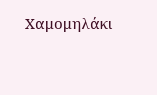Χαμομηλάκι